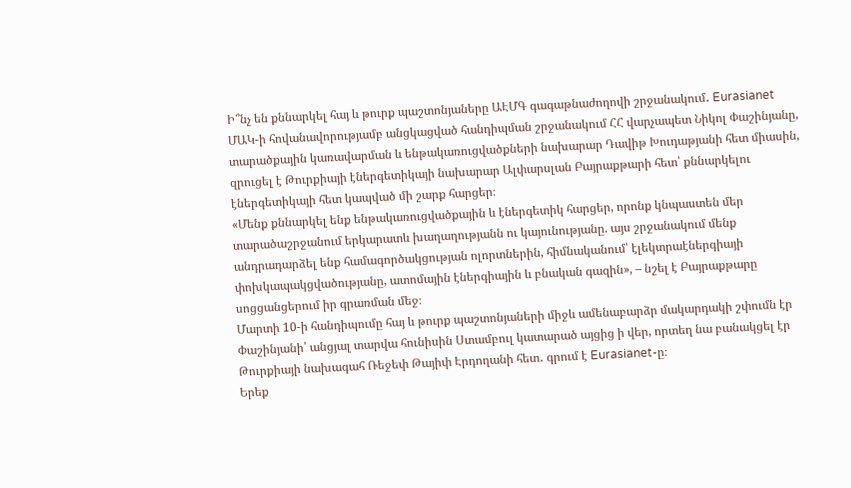Ի՞նչ են քննարկել հայ և թուրք պաշտոնյաները ԱԷՄԳ գագաթնաժողովի շրջանակում․ Eurasianet
ՄԱԿ-ի հովանավորությամբ անցկացված հանդիպման շրջանակում ՀՀ վարչապետ Նիկոլ Փաշինյանը, տարածքային կառավարման և ենթակառուցվածքների նախարար Դավիթ Խուդաթյանի հետ միասին, զրուցել է Թուրքիայի էներգետիկայի նախարար Ալփարսլան Բայրաքթարի հետ՝ քննարկելու էներգետիկայի հետ կապված մի շարք հարցեր։
«Մենք քննարկել ենք ենթակառուցվածքային և էներգետիկ հարցեր, որոնք կնպաստեն մեր տարածաշրջանում երկարատև խաղաղությանն ու կայունությանը. այս շրջանակում մենք անդրադարձել ենք համագործակցության ոլորտներին, հիմնականում՝ էլեկտրաէներգիայի փոխկապակցվածությանը, ատոմային էներգիային և բնական գազին», – նշել է Բայրաքթարը սոցցանցերում իր գրառման մեջ։
Մարտի 10-ի հանդիպումը հայ և թուրք պաշտոնյաների միջև ամենաբարձր մակարդակի շփումն էր Փաշինյանի՝ անցյալ տարվա հունիսին Ստամբուլ կատարած այցից ի վեր, որտեղ նա բանակցել էր Թուրքիայի նախագահ Ռեջեփ Թայիփ Էրդողանի հետ․ գրում է Eurasianet-ը։
Երեք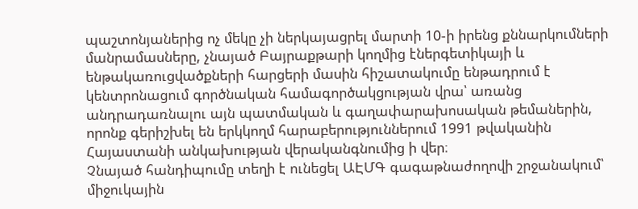պաշտոնյաներից ոչ մեկը չի ներկայացրել մարտի 10-ի իրենց քննարկումների մանրամասները, չնայած Բայրաքթարի կողմից էներգետիկայի և ենթակառուցվածքների հարցերի մասին հիշատակումը ենթադրում է կենտրոնացում գործնական համագործակցության վրա՝ առանց անդրադառնալու այն պատմական և գաղափարախոսական թեմաներին, որոնք գերիշխել են երկկողմ հարաբերություններում 1991 թվականին Հայաստանի անկախության վերականգնումից ի վեր։
Չնայած հանդիպումը տեղի է ունեցել ԱԷՄԳ գագաթնաժողովի շրջանակում՝ միջուկային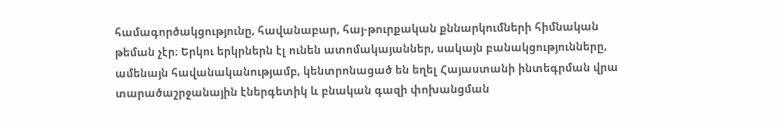համագործակցությունը, հավանաբար, հայ-թուրքական քննարկումների հիմնական թեման չէր։ Երկու երկրներն էլ ունեն ատոմակայաններ, սակայն բանակցությունները, ամենայն հավանականությամբ, կենտրոնացած են եղել Հայաստանի ինտեգրման վրա տարածաշրջանային էներգետիկ և բնական գազի փոխանցման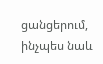ցանցերում, ինչպես նաև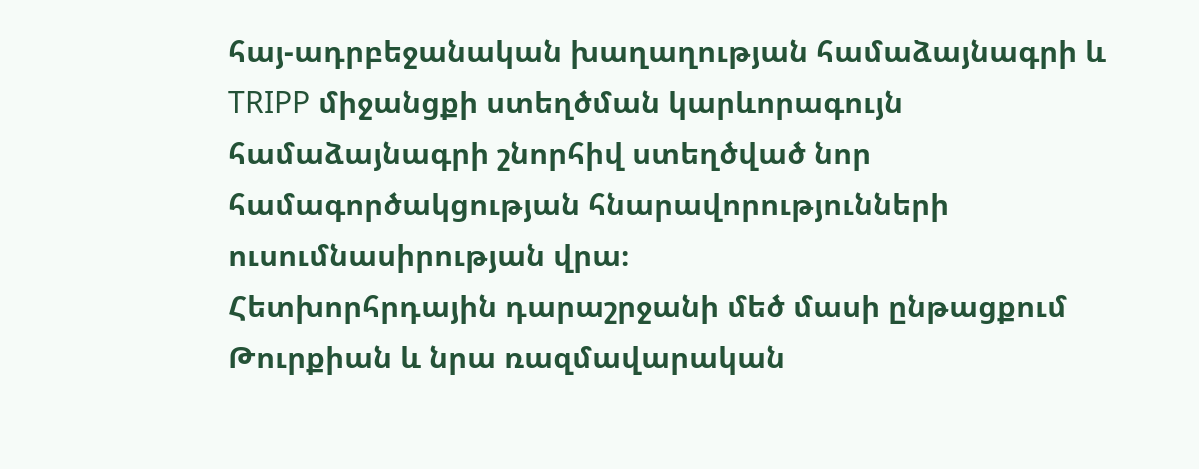հայ-ադրբեջանական խաղաղության համաձայնագրի և TRIPP միջանցքի ստեղծման կարևորագույն համաձայնագրի շնորհիվ ստեղծված նոր համագործակցության հնարավորությունների ուսումնասիրության վրա։
Հետխորհրդային դարաշրջանի մեծ մասի ընթացքում Թուրքիան և նրա ռազմավարական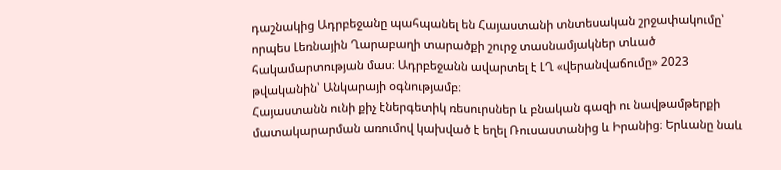դաշնակից Ադրբեջանը պահպանել են Հայաստանի տնտեսական շրջափակումը՝ որպես Լեռնային Ղարաբաղի տարածքի շուրջ տասնամյակներ տևած հակամարտության մաս։ Ադրբեջանն ավարտել է ԼՂ «վերանվաճումը» 2023 թվականին՝ Անկարայի օգնությամբ։
Հայաստանն ունի քիչ էներգետիկ ռեսուրսներ և բնական գազի ու նավթամթերքի մատակարարման առումով կախված է եղել Ռուսաստանից և Իրանից։ Երևանը նաև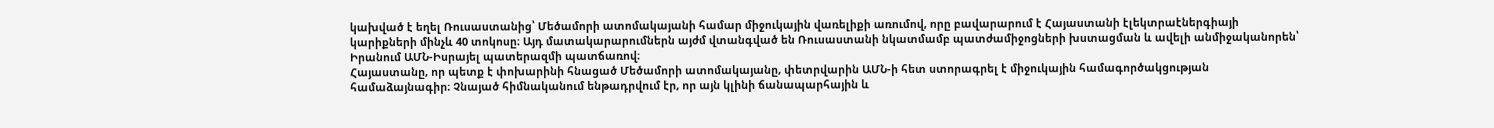կախված է եղել Ռուսաստանից՝ Մեծամորի ատոմակայանի համար միջուկային վառելիքի առումով, որը բավարարում է Հայաստանի էլեկտրաէներգիայի կարիքների մինչև 40 տոկոսը։ Այդ մատակարարումներն այժմ վտանգված են Ռուսաստանի նկատմամբ պատժամիջոցների խստացման և ավելի անմիջականորեն՝ Իրանում ԱՄՆ-Իսրայել պատերազմի պատճառով։
Հայաստանը, որ պետք է փոխարինի հնացած Մեծամորի ատոմակայանը, փետրվարին ԱՄՆ-ի հետ ստորագրել է միջուկային համագործակցության համաձայնագիր։ Չնայած հիմնականում ենթադրվում էր, որ այն կլինի ճանապարհային և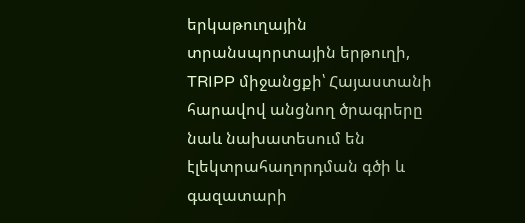երկաթուղային տրանսպորտային երթուղի, TRIPP միջանցքի՝ Հայաստանի հարավով անցնող ծրագրերը նաև նախատեսում են էլեկտրահաղորդման գծի և գազատարի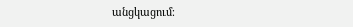անցկացում։